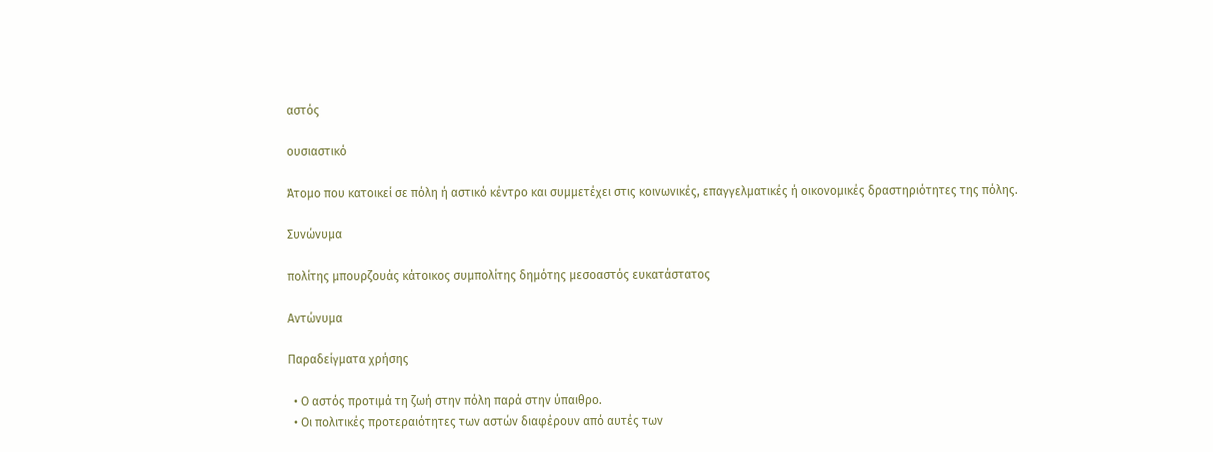αστός

ουσιαστικό

Άτομο που κατοικεί σε πόλη ή αστικό κέντρο και συμμετέχει στις κοινωνικές, επαγγελματικές ή οικονομικές δραστηριότητες της πόλης.

Συνώνυμα

πολίτης μπουρζουάς κάτοικος συμπολίτης δημότης μεσοαστός ευκατάστατος

Αντώνυμα

Παραδείγματα χρήσης

  • Ο αστός προτιμά τη ζωή στην πόλη παρά στην ύπαιθρο.
  • Οι πολιτικές προτεραιότητες των αστών διαφέρουν από αυτές των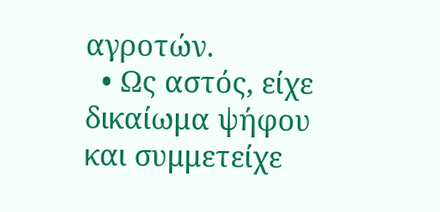αγροτών.
  • Ως αστός, είχε δικαίωμα ψήφου και συμμετείχε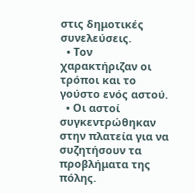στις δημοτικές συνελεύσεις.
  • Τον χαρακτήριζαν οι τρόποι και το γούστο ενός αστού.
  • Οι αστοί συγκεντρώθηκαν στην πλατεία για να συζητήσουν τα προβλήματα της πόλης.